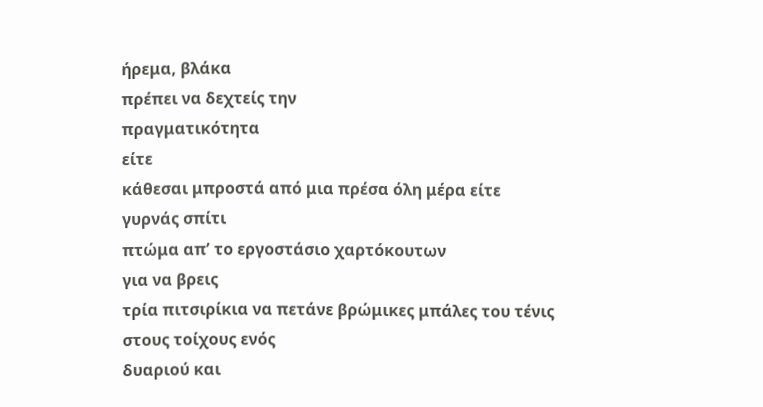ήρεμα, βλάκα
πρέπει να δεχτείς την
πραγματικότητα
είτε
κάθεσαι μπροστά από μια πρέσα όλη μέρα είτε
γυρνάς σπίτι
πτώμα απʼ το εργοστάσιο χαρτόκουτων
για να βρεις
τρία πιτσιρίκια να πετάνε βρώμικες μπάλες του τένις
στους τοίχους ενός
δυαριού και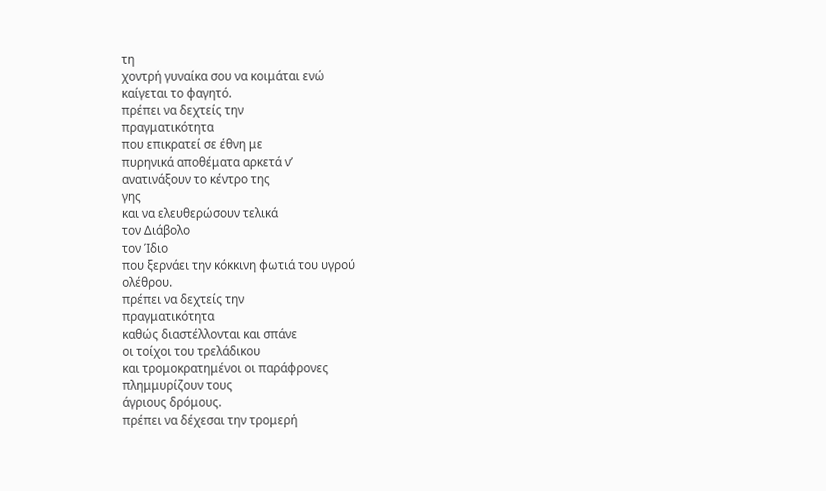τη
χοντρή γυναίκα σου να κοιμάται ενώ
καίγεται το φαγητό.
πρέπει να δεχτείς την
πραγματικότητα
που επικρατεί σε έθνη με
πυρηνικά αποθέματα αρκετά νʼ
ανατινάξουν το κέντρο της
γης
και να ελευθερώσουν τελικά
τον Διάβολο
τον Ίδιο
που ξερνάει την κόκκινη φωτιά του υγρού
ολέθρου.
πρέπει να δεχτείς την
πραγματικότητα
καθώς διαστέλλονται και σπάνε
οι τοίχοι του τρελάδικου
και τρομοκρατημένοι οι παράφρονες
πλημμυρίζουν τους
άγριους δρόμους.
πρέπει να δέχεσαι την τρομερή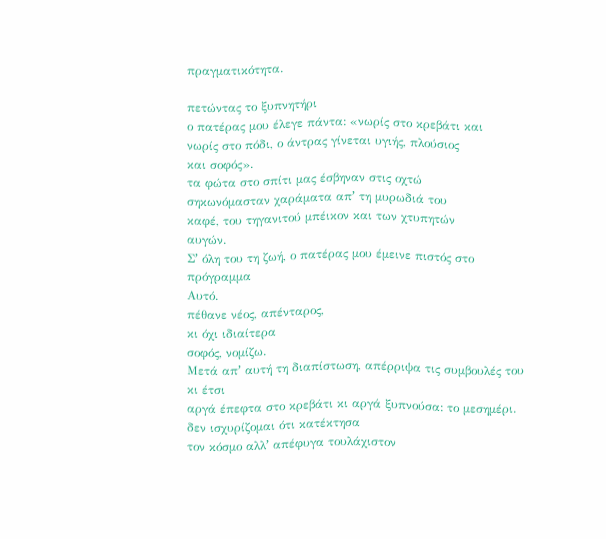πραγματικότητα.

πετώντας το ξυπνητήρι
ο πατέρας μου έλεγε πάντα: «νωρίς στο κρεβάτι και
νωρίς στο πόδι, ο άντρας γίνεται υγιής, πλούσιος
και σοφός».
τα φώτα στο σπίτι μας έσβηναν στις οχτώ
σηκωνόμασταν χαράματα απʼ τη μυρωδιά του
καφέ, του τηγανιτού μπέικον και των χτυπητών
αυγών.
Σʼ όλη του τη ζωή, ο πατέρας μου έμεινε πιστός στο
πρόγραμμα
Αυτό.
πέθανε νέος, απένταρος,
κι όχι ιδιαίτερα
σοφός, νομίζω.
Μετά απʼ αυτή τη διαπίστωση, απέρριψα τις συμβουλές του
κι έτσι
αργά έπεφτα στο κρεβάτι κι αργά ξυπνούσα: το μεσημέρι.
δεν ισχυρίζομαι ότι κατέκτησα
τον κόσμο αλλʼ απέφυγα τουλάχιστον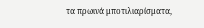τα πρωινά μποτιλιαρίσματα,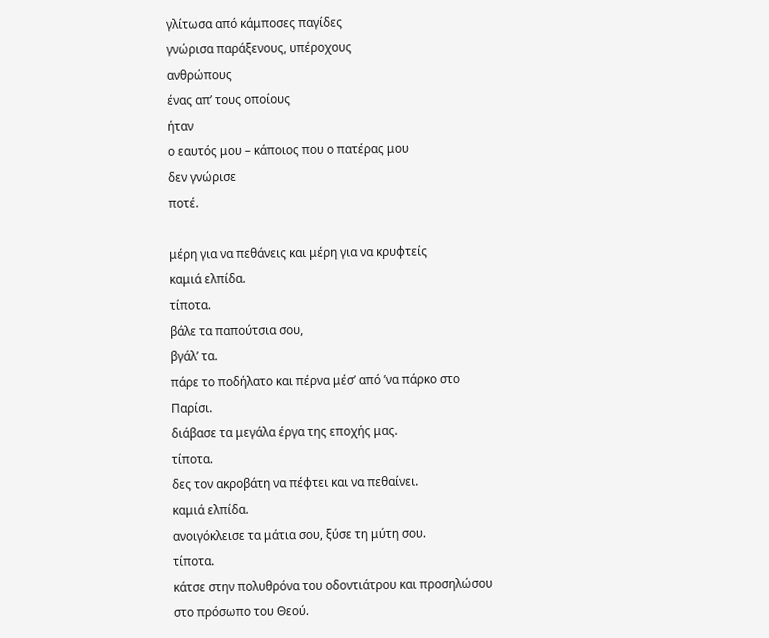γλίτωσα από κάμποσες παγίδες
γνώρισα παράξενους, υπέροχους
ανθρώπους
ένας απʼ τους οποίους
ήταν
ο εαυτός μου – κάποιος που ο πατέρας μου
δεν γνώρισε
ποτέ.

μέρη για να πεθάνεις και μέρη για να κρυφτείς
καμιά ελπίδα.
τίποτα.
βάλε τα παπούτσια σου,
βγάλʼ τα.
πάρε το ποδήλατο και πέρνα μέσʼ από ʼνα πάρκο στο
Παρίσι.
διάβασε τα μεγάλα έργα της εποχής μας.
τίποτα.
δες τον ακροβάτη να πέφτει και να πεθαίνει.
καμιά ελπίδα.
ανοιγόκλεισε τα μάτια σου, ξύσε τη μύτη σου.
τίποτα.
κάτσε στην πολυθρόνα του οδοντιάτρου και προσηλώσου
στο πρόσωπο του Θεού.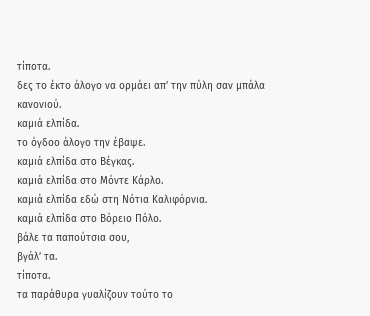τίποτα.
δες το έκτο άλογο να ορμάει απʼ την πύλη σαν μπάλα
κανονιού.
καμιά ελπίδα.
το όγδοο άλογο την έβαψε.
καμιά ελπίδα στο Βέγκας.
καμιά ελπίδα στο Μόντε Κάρλο.
καμιά ελπίδα εδώ στη Νότια Καλιφόρνια.
καμιά ελπίδα στο Βόρειο Πόλο.
βάλε τα παπούτσια σου,
βγάλʼ τα.
τίποτα.
τα παράθυρα γυαλίζουν τούτο το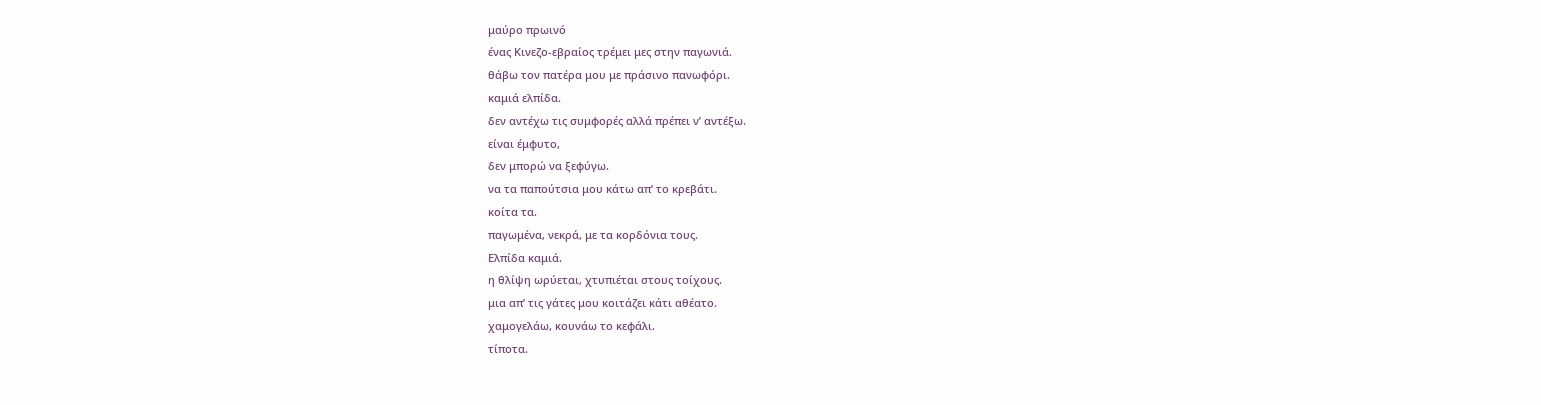μαύρο πρωινό
ένας Κινεζο-εβραίος τρέμει μες στην παγωνιά.
θάβω τον πατέρα μου με πράσινο πανωφόρι.
καμιά ελπίδα.
δεν αντέχω τις συμφορές αλλά πρέπει νʼ αντέξω.
είναι έμφυτο,
δεν μπορώ να ξεφύγω.
να τα παπούτσια μου κάτω απʼ το κρεβάτι.
κοίτα τα.
παγωμένα, νεκρά, με τα κορδόνια τους.
Ελπίδα καμιά.
η θλίψη ωρύεται, χτυπιέται στους τοίχους.
μια απʼ τις γάτες μου κοιτάζει κάτι αθέατο.
χαμογελάω, κουνάω το κεφάλι.
τίποτα.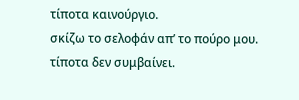τίποτα καινούργιο.
σκίζω το σελοφάν απʼ το πούρο μου.
τίποτα δεν συμβαίνει.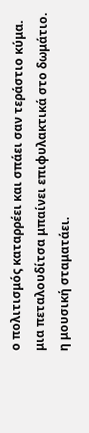ο πολιτισμός καταρρέει και σπάει σαν τεράστιο κύμα.
μια πεταλουδίτσα μπαίνει επιφυλακτικά στο δωμάτιο.
η μουσική σταματάει.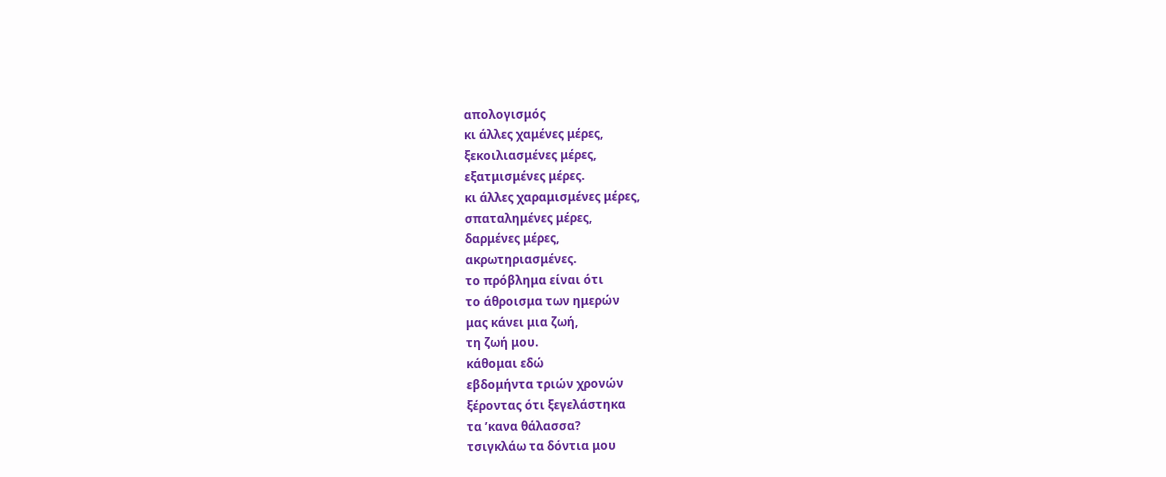απολογισμός
κι άλλες χαμένες μέρες,
ξεκοιλιασμένες μέρες,
εξατμισμένες μέρες.
κι άλλες χαραμισμένες μέρες,
σπαταλημένες μέρες,
δαρμένες μέρες,
ακρωτηριασμένες.
το πρόβλημα είναι ότι
το άθροισμα των ημερών
μας κάνει μια ζωή,
τη ζωή μου.
κάθομαι εδώ
εβδομήντα τριών χρονών
ξέροντας ότι ξεγελάστηκα
τα ʼκανα θάλασσα?
τσιγκλάω τα δόντια μου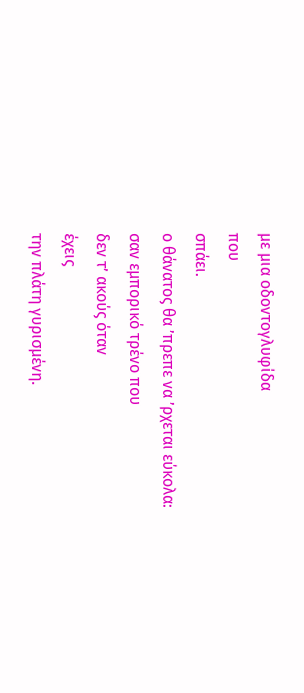με μια οδοντογλυφίδα
που
σπάει.
ο θάνατος θα ʼπρεπε να ʼρχεται εύκολα:
σαν εμπορικό τρένο που
δεν τʼ ακούς όταν
έχεις
την πλάτη γυρισμένη.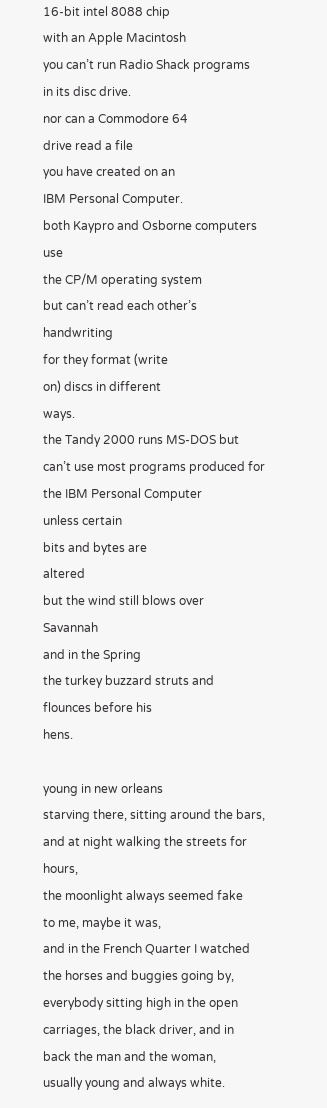16-bit intel 8088 chip
with an Apple Macintosh
you can’t run Radio Shack programs
in its disc drive.
nor can a Commodore 64
drive read a file
you have created on an
IBM Personal Computer.
both Kaypro and Osborne computers use
the CP/M operating system
but can’t read each other’s
handwriting
for they format (write
on) discs in different
ways.
the Tandy 2000 runs MS-DOS but
can’t use most programs produced for
the IBM Personal Computer
unless certain
bits and bytes are
altered
but the wind still blows over
Savannah
and in the Spring
the turkey buzzard struts and
flounces before his
hens.

young in new orleans
starving there, sitting around the bars,
and at night walking the streets for
hours,
the moonlight always seemed fake
to me, maybe it was,
and in the French Quarter I watched
the horses and buggies going by,
everybody sitting high in the open
carriages, the black driver, and in
back the man and the woman,
usually young and always white.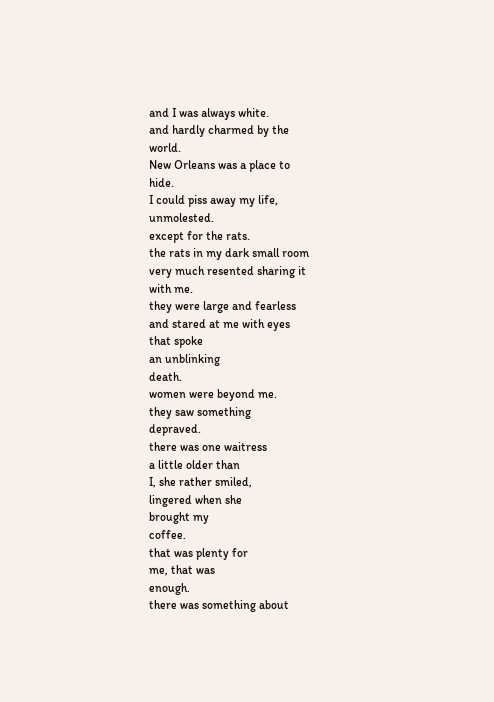and I was always white.
and hardly charmed by the
world.
New Orleans was a place to
hide.
I could piss away my life,
unmolested.
except for the rats.
the rats in my dark small room
very much resented sharing it
with me.
they were large and fearless
and stared at me with eyes
that spoke
an unblinking
death.
women were beyond me.
they saw something
depraved.
there was one waitress
a little older than
I, she rather smiled,
lingered when she
brought my
coffee.
that was plenty for
me, that was
enough.
there was something about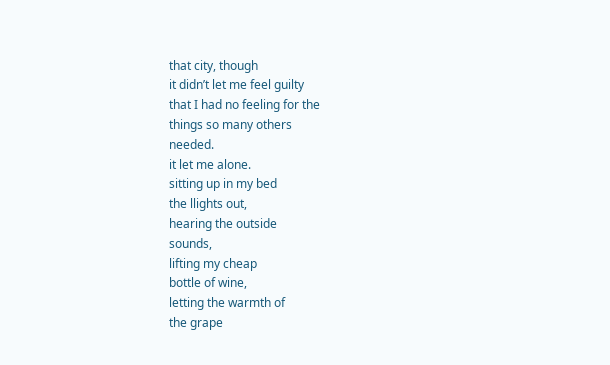that city, though
it didn’t let me feel guilty
that I had no feeling for the
things so many others
needed.
it let me alone.
sitting up in my bed
the llights out,
hearing the outside
sounds,
lifting my cheap
bottle of wine,
letting the warmth of
the grape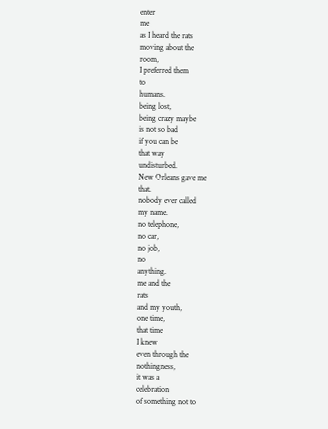enter
me
as I heard the rats
moving about the
room,
I preferred them
to
humans.
being lost,
being crazy maybe
is not so bad
if you can be
that way
undisturbed.
New Orleans gave me
that.
nobody ever called
my name.
no telephone,
no car,
no job,
no
anything.
me and the
rats
and my youth,
one time,
that time
I knew
even through the
nothingness,
it was a
celebration
of something not to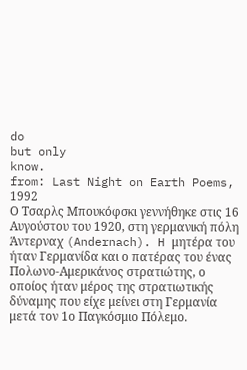do
but only
know.
from: Last Night on Earth Poems, 1992
Ο Τσαρλς Μπουκόφσκι γεννήθηκε στις 16 Αυγούστου του 1920, στη γερμανική πόλη Άντερναχ (Andernach). H μητέρα του ήταν Γερμανίδα και ο πατέρας του ένας Πολωνο-Αμερικάνος στρατιώτης, ο οποίος ήταν μέρος της στρατιωτικής δύναμης που είχε μείνει στη Γερμανία μετά τον 1ο Παγκόσμιο Πόλεμο.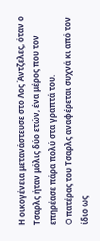Η οικογένεια μετανάστευσε στο Λος Άντζελες, όταν ο Τσαρλς ήταν μόλις δύο ετών, ένα μέρος που τον επηρέασε πάρα πολύ στα γραπτά του.
O πατέρας του Τσαρλς αναφέρεται συχνά κι από τον ίδιο ως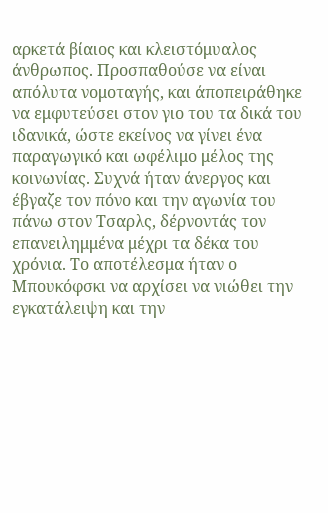αρκετά βίαιος και κλειστόμυαλος άνθρωπος. Προσπαθούσε να είναι απόλυτα νομοταγής, και άποπειράθηκε να εμφυτεύσει στον γιο του τα δικά του ιδανικά, ώστε εκείνος να γίνει ένα παραγωγικό και ωφέλιμο μέλος της κοινωνίας. Συχνά ήταν άνεργος και έβγαζε τον πόνο και την αγωνία του πάνω στον Τσαρλς, δέρνοντάς τον επανειλημμένα μέχρι τα δέκα του χρόνια. Το αποτέλεσμα ήταν ο Μπουκόφσκι να αρχίσει να νιώθει την εγκατάλειψη και την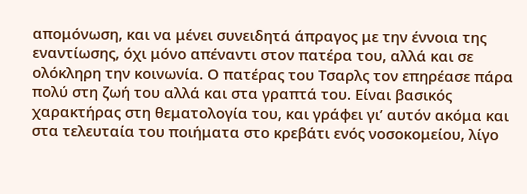απομόνωση, και να μένει συνειδητά άπραγος με την έννοια της εναντίωσης, όχι μόνο απέναντι στον πατέρα του, αλλά και σε ολόκληρη την κοινωνία. Ο πατέρας του Τσαρλς τον επηρέασε πάρα πολύ στη ζωή του αλλά και στα γραπτά του. Είναι βασικός χαρακτήρας στη θεματολογία του, και γράφει γι’ αυτόν ακόμα και στα τελευταία του ποιήματα στο κρεβάτι ενός νοσοκομείου, λίγο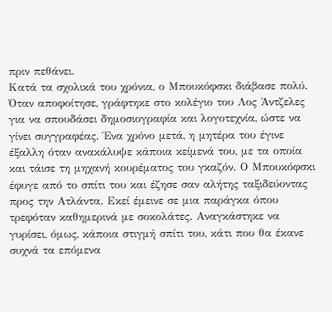πριν πεθάνει.
Κατά τα σχολικά του χρόνια, ο Μπουκόφσκι διάβασε πολύ. Όταν αποφοίτησε, γράφτηκε στο κολέγιο του Λος Άντζελες για να σπουδάσει δημοσιογραφία και λογοτεχνία, ώστε να γίνει συγγραφέας. Ένα χρόνο μετά, η μητέρα του έγινε έξαλλη όταν ανακάλυψε κάποια κείμενά του, με τα οποία και τάισε τη μηχανή κουρέματος του γκαζόν. Ο Μπουκόφσκι έφυγε από το σπίτι του και έζησε σαν αλήτης ταξιδεύοντας προς την Ατλάντα. Εκεί έμεινε σε μια παράγκα όπου τρεφόταν καθημερινά με σοκολάτες. Αναγκάστηκε να γυρίσει, όμως, κάποια στιγμή σπίτι του, κάτι που θα έκανε συχνά τα επόμενα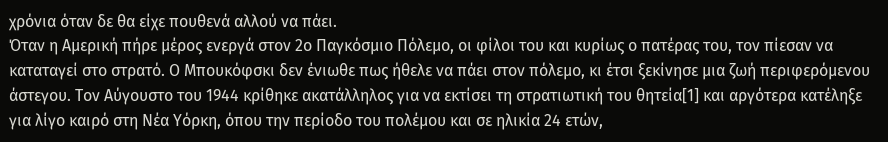χρόνια όταν δε θα είχε πουθενά αλλού να πάει.
Όταν η Αμερική πήρε μέρος ενεργά στον 2ο Παγκόσμιο Πόλεμο, οι φίλοι του και κυρίως ο πατέρας του, τον πίεσαν να καταταγεί στο στρατό. Ο Μπουκόφσκι δεν ένιωθε πως ήθελε να πάει στον πόλεμο, κι έτσι ξεκίνησε μια ζωή περιφερόμενου άστεγου. Τον Αύγουστο του 1944 κρίθηκε ακατάλληλος για να εκτίσει τη στρατιωτική του θητεία[1] και αργότερα κατέληξε για λίγο καιρό στη Νέα Υόρκη, όπου την περίοδο του πολέμου και σε ηλικία 24 ετών,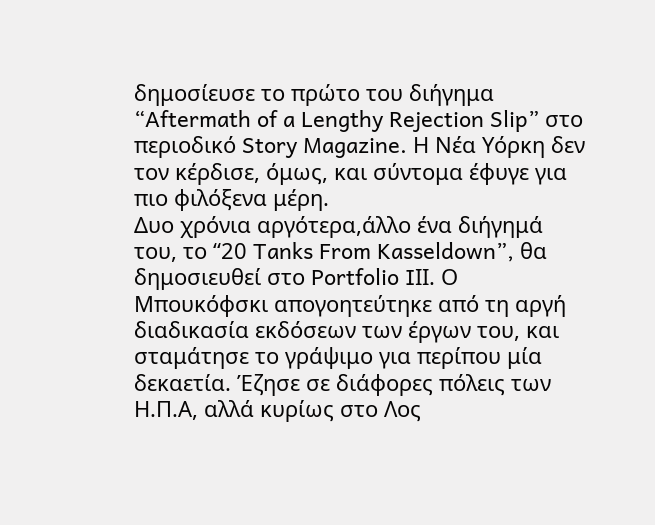δημοσίευσε το πρώτο του διήγημα “Aftermath of a Lengthy Rejection Slip” στο περιοδικό Story Magazine. Η Νέα Υόρκη δεν τον κέρδισε, όμως, και σύντομα έφυγε για πιο φιλόξενα μέρη.
Δυο χρόνια αργότερα,άλλο ένα διήγημά του, το “20 Tanks From Kasseldown”, θα δημοσιευθεί στο Portfolio IΙΙ. Ο Μπουκόφσκι απογοητεύτηκε από τη αργή διαδικασία εκδόσεων των έργων του, και σταμάτησε το γράψιμο για περίπου μία δεκαετία. Έζησε σε διάφορες πόλεις των Η.Π.Α, αλλά κυρίως στο Λος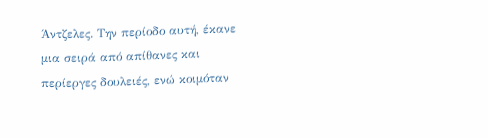Άντζελες. Την περίοδο αυτή, έκανε μια σειρά από απίθανες και περίεργες δουλειές, ενώ κοιμόταν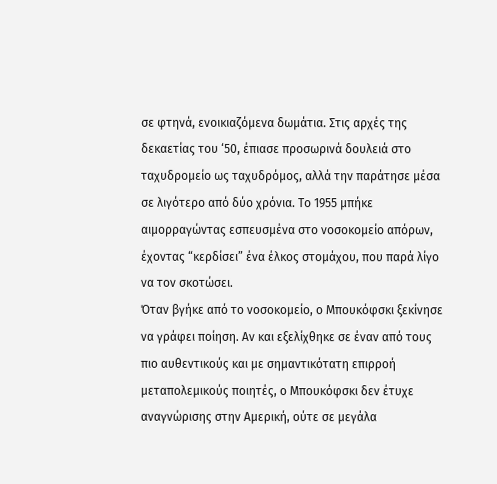σε φτηνά, ενοικιαζόμενα δωμάτια. Στις αρχές της δεκαετίας του ‘50, έπιασε προσωρινά δουλειά στο ταχυδρομείο ως ταχυδρόμος, αλλά την παράτησε μέσα σε λιγότερο από δύο χρόνια. Το 1955 μπήκε αιμορραγώντας εσπευσμένα στο νοσοκομείο απόρων, έχοντας “κερδίσει” ένα έλκος στομάχου, που παρά λίγο να τον σκοτώσει.
Όταν βγήκε από το νοσοκομείο, ο Μπουκόφσκι ξεκίνησε να γράφει ποίηση. Αν και εξελίχθηκε σε έναν από τους πιο αυθεντικούς και με σημαντικότατη επιρροή μεταπολεμικούς ποιητές, ο Μπουκόφσκι δεν έτυχε αναγνώρισης στην Αμερική, ούτε σε μεγάλα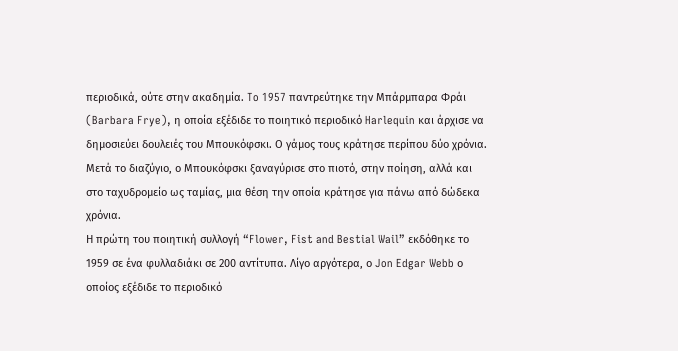περιοδικά, ούτε στην ακαδημία. To 1957 παντρεύτηκε την Μπάρμπαρα Φράι (Barbara Frye), η οποία εξέδιδε το ποιητικό περιοδικό Harlequin και άρχισε να δημοσιεύει δουλειές του Μπουκόφσκι. Ο γάμος τους κράτησε περίπου δύο χρόνια. Μετά το διαζύγιο, ο Μπουκόφσκι ξαναγύρισε στο πιοτό, στην ποίηση, αλλά και στο ταχυδρομείο ως ταμίας, μια θέση την οποία κράτησε για πάνω από δώδεκα χρόνια.
Η πρώτη του ποιητική συλλογή “Flower, Fist and Bestial Wail” εκδόθηκε το 1959 σε ένα φυλλαδιάκι σε 200 αντίτυπα. Λίγο αργότερα, ο Jon Edgar Webb ο οποίος εξέδιδε το περιοδικό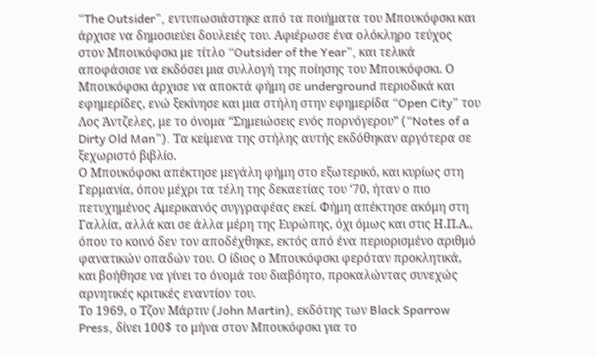“The Outsider”, εντυπωσιάστηκε από τα ποιήματα του Μπουκόφσκι και άρχισε να δημοσιεύει δουλειές του. Αφιέρωσε ένα ολόκληρο τεύχος στον Μπουκόφσκι με τίτλο “Outsider of the Year”, και τελικά αποφάσισε να εκδόσει μια συλλογή της ποίησης του Μπουκόφσκι. Ο Μπουκόφσκι άρχισε να αποκτά φήμη σε underground περιοδικά και εφημερίδες, ενώ ξεκίνησε και μια στήλη στην εφημερίδα “Open City” του Λος Άντζελες, με το όνομα “Σημειώσεις ενός πορνόγερου” (“Notes of a Dirty Old Man”). Τα κείμενα της στήλης αυτής εκδόθηκαν αργότερα σε ξεχωριστό βιβλίο.
Ο Μπουκόφσκι απέκτησε μεγάλη φήμη στο εξωτερικό, και κυρίως στη Γερμανία, όπου μέχρι τα τέλη της δεκαετίας του ‘70, ήταν ο πιο πετυχημένος Αμερικανός συγγραφέας εκεί. Φήμη απέκτησε ακόμη στη Γαλλία, αλλά και σε άλλα μέρη της Ευρώπης, όχι όμως και στις Η.Π.Α., όπου το κοινό δεν τον αποδέχθηκε, εκτός από ένα περιορισμένο αριθμό φανατικών οπαδών του. Ο ίδιος ο Μπουκόφσκι φερόταν προκλητικά, και βοήθησε να γίνει το όνομά του διαβόητο, προκαλώντας συνεχώς αρνητικές κριτικές εναντίον του.
Το 1969, ο Τζον Μάρτιν (John Martin), εκδότης των Black Sparrow Press, δίνει 100$ το μήνα στον Μπουκόφσκι για το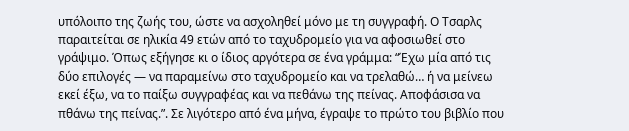υπόλοιπο της ζωής του, ώστε να ασχοληθεί μόνο με τη συγγραφή. Ο Τσαρλς παραιτείται σε ηλικία 49 ετών από το ταχυδρομείο για να αφοσιωθεί στο γράψιμο. Όπως εξήγησε κι ο ίδιος αργότερα σε ένα γράμμα: “Έχω μία από τις δύο επιλογές — να παραμείνω στο ταχυδρομείο και να τρελαθώ… ή να μείνεω εκεί έξω, να το παίξω συγγραφέας και να πεθάνω της πείνας. Αποφάσισα να πθάνω της πείνας.”. Σε λιγότερο από ένα μήνα, έγραψε το πρώτο του βιβλίο που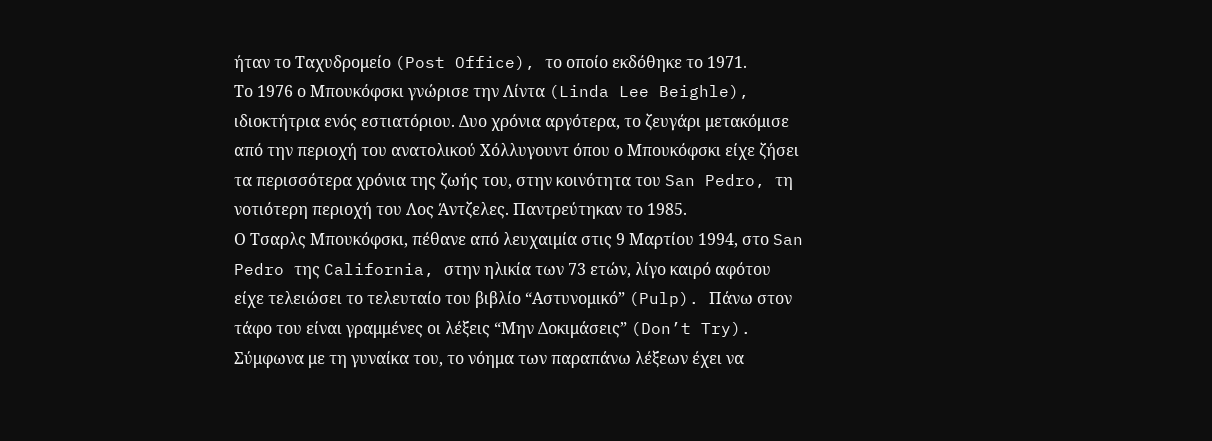ήταν το Ταχυδρομείο (Post Office), το οποίο εκδόθηκε το 1971.
Το 1976 ο Μπουκόφσκι γνώρισε την Λίντα (Linda Lee Beighle), ιδιοκτήτρια ενός εστιατόριου. Δυο χρόνια αργότερα, το ζευγάρι μετακόμισε από την περιοχή του ανατολικού Χόλλυγουντ όπου ο Μπουκόφσκι είχε ζήσει τα περισσότερα χρόνια της ζωής του, στην κοινότητα του San Pedro, τη νοτιότερη περιοχή του Λος Άντζελες. Παντρεύτηκαν το 1985.
Ο Τσαρλς Μπουκόφσκι, πέθανε από λευχαιμία στις 9 Μαρτίου 1994, στο San Pedro της California, στην ηλικία των 73 ετών, λίγο καιρό αφότου είχε τελειώσει το τελευταίο του βιβλίο “Αστυνομικό” (Pulp). Πάνω στον τάφο του είναι γραμμένες οι λέξεις “Μην Δοκιμάσεις” (Don’t Try). Σύμφωνα με τη γυναίκα του, το νόημα των παραπάνω λέξεων έχει να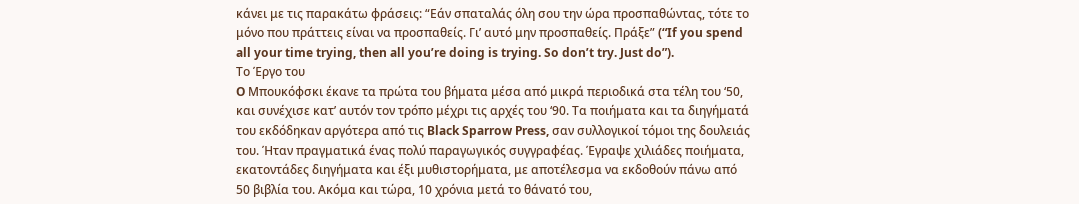κάνει με τις παρακάτω φράσεις: “Εάν σπαταλάς όλη σου την ώρα προσπαθώντας, τότε το μόνο που πράττεις είναι να προσπαθείς. Γι’ αυτό μην προσπαθείς. Πράξε” (“If you spend all your time trying, then all you’re doing is trying. So don’t try. Just do”).
Το Έργο του
O Μπουκόφσκι έκανε τα πρώτα του βήματα μέσα από μικρά περιοδικά στα τέλη του ‘50, και συνέχισε κατ’ αυτόν τον τρόπο μέχρι τις αρχές του ‘90. Τα ποιήματα και τα διηγήματά του εκδόδηκαν αργότερα από τις Black Sparrow Press, σαν συλλογικοί τόμοι της δουλειάς του. Ήταν πραγματικά ένας πολύ παραγωγικός συγγραφέας. Έγραψε χιλιάδες ποιήματα, εκατοντάδες διηγήματα και έξι μυθιστορήματα, με αποτέλεσμα να εκδοθούν πάνω από 50 βιβλία του. Ακόμα και τώρα, 10 χρόνια μετά το θάνατό του,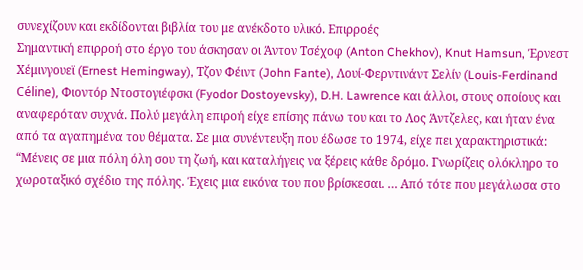συνεχίζουν και εκδίδονται βιβλία του με ανέκδοτο υλικό. Επιρροές
Σημαντική επιρροή στο έργο του άσκησαν οι Άντον Τσέχοφ (Anton Chekhov), Knut Hamsun, Έρνεστ Χέμινγουεϊ (Ernest Hemingway), Τζον Φέιντ (John Fante), Λουί-Φερντινάντ Σελίν (Louis-Ferdinand Céline), Φιοντόρ Ντοστογιέφσκι (Fyodor Dostoyevsky), D.H. Lawrence και άλλοι, στους οποίους και αναφερόταν συχνά. Πολύ μεγάλη επιροή είχε επίσης πάνω του και το Λος Άντζελες, και ήταν ένα από τα αγαπημένα του θέματα. Σε μια συνέντευξη που έδωσε το 1974, είχε πει χαρακτηριστικά: “Μένεις σε μια πόλη όλη σου τη ζωή, και καταλήγεις να ξέρεις κάθε δρόμο. Γνωρίζεις ολόκληρο το χωροταξικό σχέδιο της πόλης. Έχεις μια εικόνα του που βρίσκεσαι. … Από τότε που μεγάλωσα στο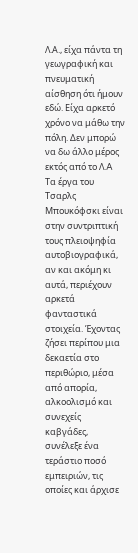Λ.Α., είχα πάντα τη γεωγραφική και πνευματική αίσθηση ότι ήμουν εδώ. Είχα αρκετό χρόνο να μάθω την πόλη. Δεν μπορώ να δω άλλο μέρος εκτός από το Λ.A
Τα έργα του Τσαρλς Μπουκόφσκι είναι στην συντριπτική τους πλειοψηφία αυτοβιογραφικά, αν και ακόμη κι αυτά, περιέχουν αρκετά φανταστικά στοιχεία. Έχοντας ζήσει περίπου μια δεκαετία στο περιθώριο, μέσα από απορία, αλκοολισμό και συνεχείς καβγάδες, συνέλεξε ένα τεράστιο ποσό εμπειριών, τις οποίες και άρχισε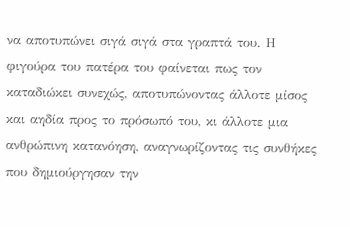να αποτυπώνει σιγά σιγά στα γραπτά του. Η φιγούρα του πατέρα του φαίνεται πως τον καταδιώκει συνεχώς, αποτυπώνοντας άλλοτε μίσος και αηδία προς το πρόσωπό του, κι άλλοτε μια ανθρώπινη κατανόηση, αναγνωρίζοντας τις συνθήκες που δημιούργησαν την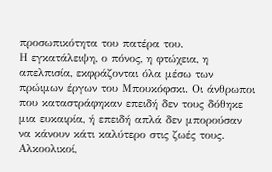προσωπικότητα του πατέρα του.
Η εγκατάλειψη, ο πόνος, η φτώχεια, η απελπισία, εκφράζονται όλα μέσω των πρώιμων έργων του Μπουκόφσκι. Οι άνθρωποι που καταστράφηκαν επειδή δεν τους δόθηκε μια ευκαιρία, ή επειδή απλά δεν μπορούσαν να κάνουν κάτι καλύτερο στις ζωές τους. Αλκοολικοί,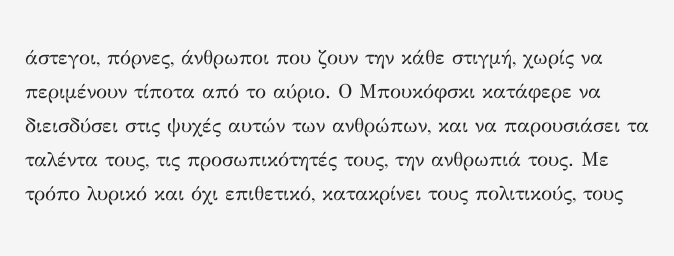άστεγοι, πόρνες, άνθρωποι που ζουν την κάθε στιγμή, χωρίς να περιμένουν τίποτα από το αύριο. Ο Μπουκόφσκι κατάφερε να διεισδύσει στις ψυχές αυτών των ανθρώπων, και να παρουσιάσει τα ταλέντα τους, τις προσωπικότητές τους, την ανθρωπιά τους. Με τρόπο λυρικό και όχι επιθετικό, κατακρίνει τους πολιτικούς, τους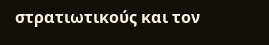στρατιωτικούς και τον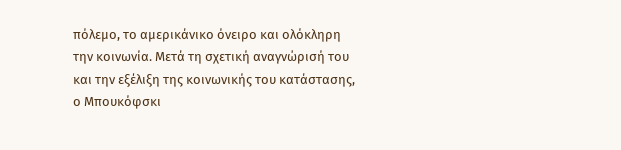πόλεμο, το αμερικάνικο όνειρο και ολόκληρη την κοινωνία. Μετά τη σχετική αναγνώρισή του και την εξέλιξη της κοινωνικής του κατάστασης, ο Μπουκόφσκι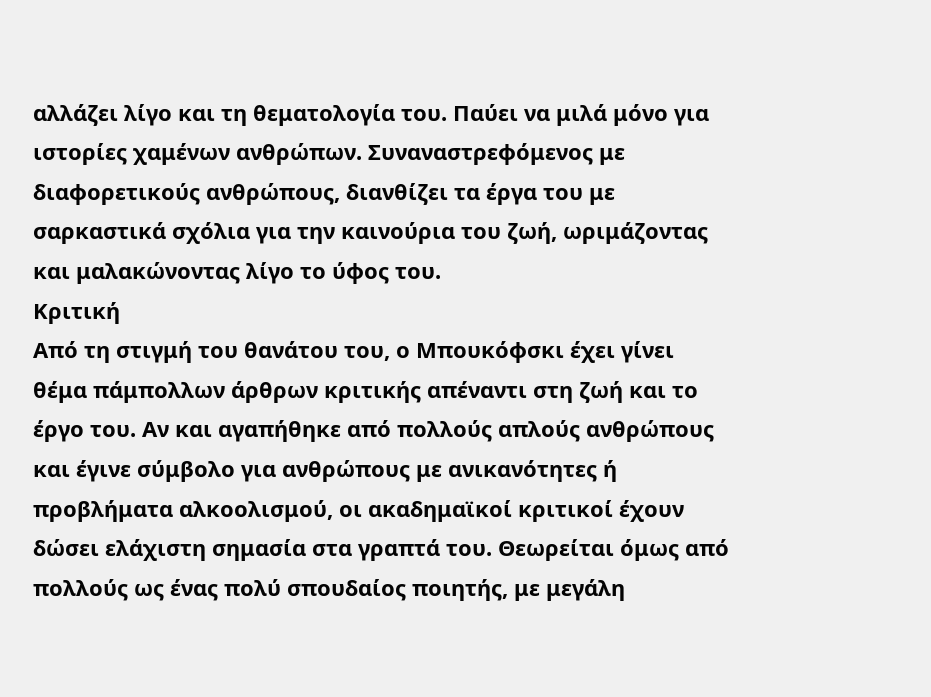αλλάζει λίγο και τη θεματολογία του. Παύει να μιλά μόνο για ιστορίες χαμένων ανθρώπων. Συναναστρεφόμενος με διαφορετικούς ανθρώπους, διανθίζει τα έργα του με σαρκαστικά σχόλια για την καινούρια του ζωή, ωριμάζοντας και μαλακώνοντας λίγο το ύφος του.
Κριτική
Από τη στιγμή του θανάτου του, ο Μπουκόφσκι έχει γίνει θέμα πάμπολλων άρθρων κριτικής απέναντι στη ζωή και το έργο του. Αν και αγαπήθηκε από πολλούς απλούς ανθρώπους και έγινε σύμβολο για ανθρώπους με ανικανότητες ή προβλήματα αλκοολισμού, οι ακαδημαϊκοί κριτικοί έχουν δώσει ελάχιστη σημασία στα γραπτά του. Θεωρείται όμως από πολλούς ως ένας πολύ σπουδαίος ποιητής, με μεγάλη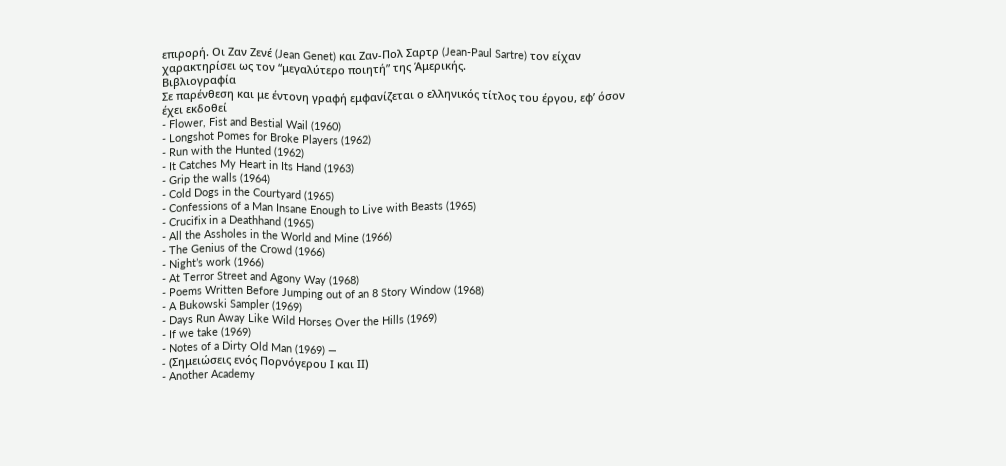επιρορή. Οι Ζαν Ζενέ (Jean Genet) και Ζαν-Πολ Σαρτρ (Jean-Paul Sartre) τον είχαν χαρακτηρίσει ως τoν “μεγαλύτερο ποιητή” της Άμερικής.
Βιβλιογραφία
Σε παρένθεση και με έντονη γραφή εμφανίζεται ο ελληνικός τίτλος του έργου, εφ’ όσον έχει εκδοθεί
- Flower, Fist and Bestial Wail (1960)
- Longshot Pomes for Broke Players (1962)
- Run with the Hunted (1962)
- It Catches My Heart in Its Hand (1963)
- Grip the walls (1964)
- Cold Dogs in the Courtyard (1965)
- Confessions of a Man Insane Enough to Live with Beasts (1965)
- Crucifix in a Deathhand (1965)
- All the Assholes in the World and Mine (1966)
- The Genius of the Crowd (1966)
- Night’s work (1966)
- At Terror Street and Agony Way (1968)
- Poems Written Before Jumping out of an 8 Story Window (1968)
- A Bukowski Sampler (1969)
- Days Run Away Like Wild Horses Over the Hills (1969)
- If we take (1969)
- Notes of a Dirty Old Man (1969) —
- (Σημειώσεις ενός Πορνόγερου Ι και ΙΙ)
- Another Academy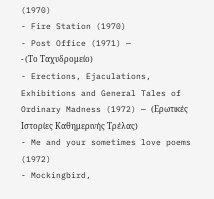(1970)
- Fire Station (1970)
- Post Office (1971) —
- (Το Ταχυδρομείο)
- Erections, Ejaculations, Exhibitions and General Tales of Ordinary Madness (1972) — (Ερωτικές Ιστορίες Καθημερινής Τρέλας)
- Me and your sometimes love poems (1972)
- Mockingbird,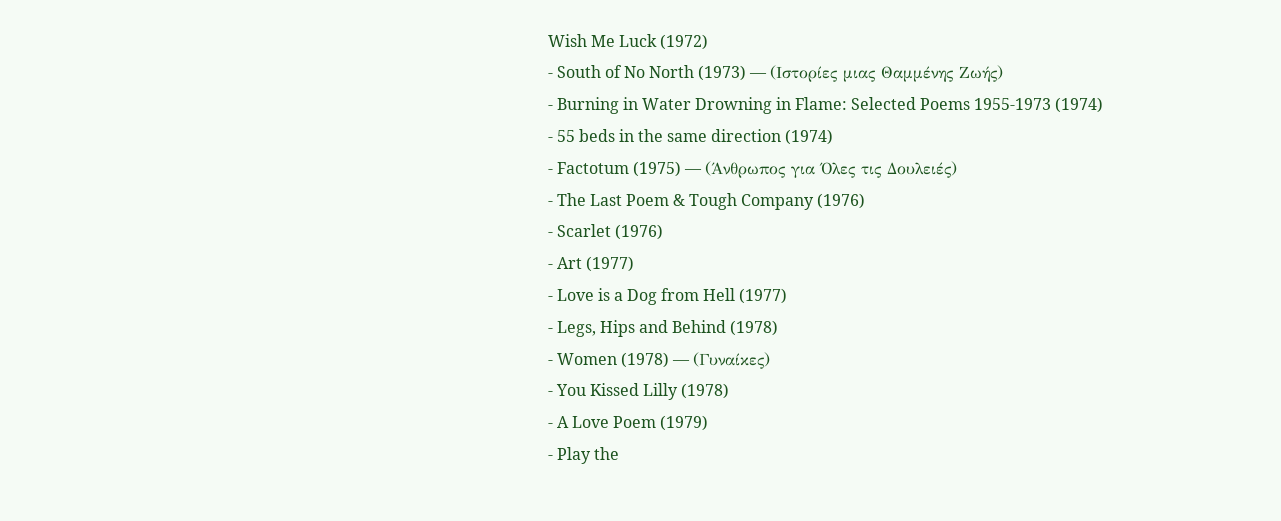Wish Me Luck (1972)
- South of No North (1973) — (Ιστορίες μιας Θαμμένης Ζωής)
- Burning in Water Drowning in Flame: Selected Poems 1955-1973 (1974)
- 55 beds in the same direction (1974)
- Factotum (1975) — (Άνθρωπος για Όλες τις Δουλειές)
- The Last Poem & Tough Company (1976)
- Scarlet (1976)
- Art (1977)
- Love is a Dog from Hell (1977)
- Legs, Hips and Behind (1978)
- Women (1978) — (Γυναίκες)
- You Kissed Lilly (1978)
- A Love Poem (1979)
- Play the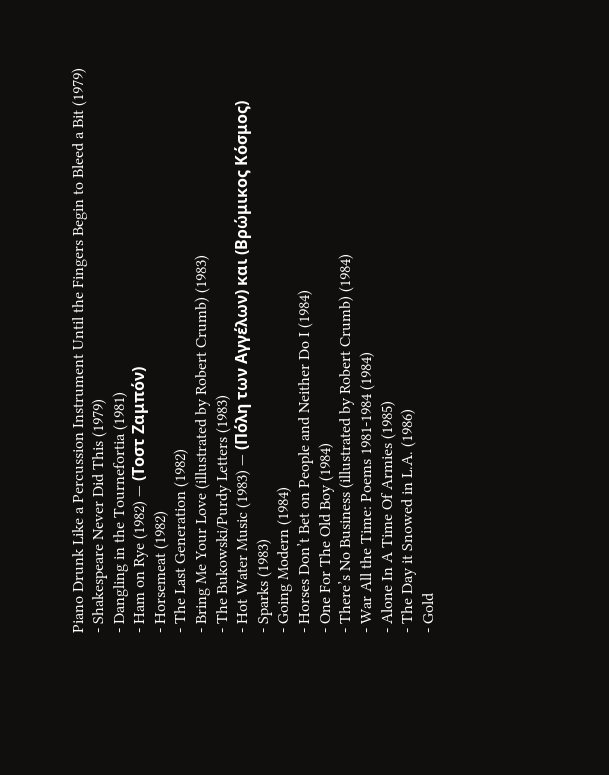Piano Drunk Like a Percussion Instrument Until the Fingers Begin to Bleed a Bit (1979)
- Shakespeare Never Did This (1979)
- Dangling in the Tournefortia (1981)
- Ham on Rye (1982) — (Τοστ Ζαμπόν)
- Horsemeat (1982)
- The Last Generation (1982)
- Bring Me Your Love (illustrated by Robert Crumb) (1983)
- The Bukowski/Purdy Letters (1983)
- Hot Water Music (1983) — (Πόλη των Αγγέλων) και (Βρώμικος Κόσμος)
- Sparks (1983)
- Going Modern (1984)
- Horses Don’t Bet on People and Neither Do I (1984)
- One For The Old Boy (1984)
- There’s No Business (illustrated by Robert Crumb) (1984)
- War All the Time: Poems 1981-1984 (1984)
- Alone In A Time Of Armies (1985)
- The Day it Snowed in L.A. (1986)
- Gold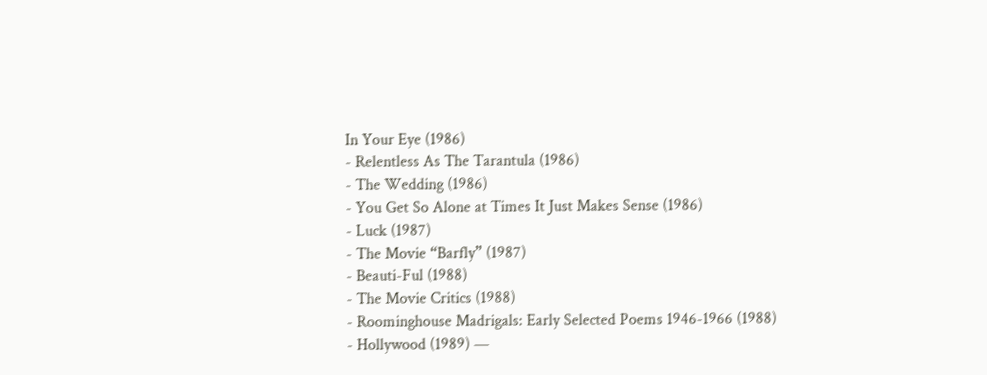In Your Eye (1986)
- Relentless As The Tarantula (1986)
- The Wedding (1986)
- You Get So Alone at Times It Just Makes Sense (1986)
- Luck (1987)
- The Movie “Barfly” (1987)
- Beauti-Ful (1988)
- The Movie Critics (1988)
- Roominghouse Madrigals: Early Selected Poems 1946-1966 (1988)
- Hollywood (1989) —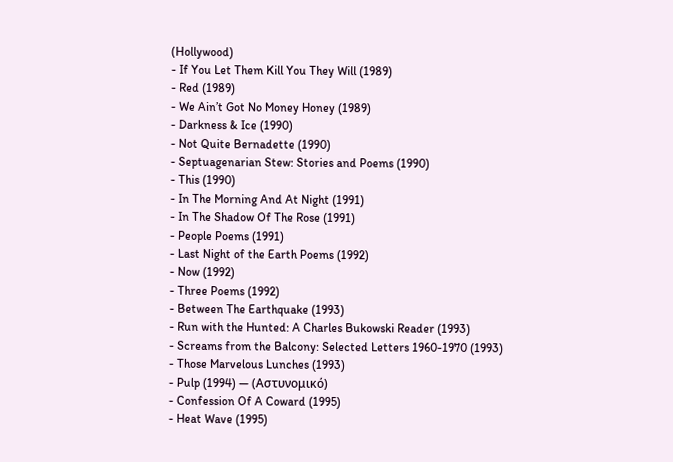(Ηollywood)
- If You Let Them Kill You They Will (1989)
- Red (1989)
- We Ain’t Got No Money Honey (1989)
- Darkness & Ice (1990)
- Not Quite Bernadette (1990)
- Septuagenarian Stew: Stories and Poems (1990)
- This (1990)
- In The Morning And At Night (1991)
- In The Shadow Of The Rose (1991)
- People Poems (1991)
- Last Night of the Earth Poems (1992)
- Now (1992)
- Three Poems (1992)
- Between The Earthquake (1993)
- Run with the Hunted: A Charles Bukowski Reader (1993)
- Screams from the Balcony: Selected Letters 1960-1970 (1993)
- Those Marvelous Lunches (1993)
- Pulp (1994) — (Αστυνομικό)
- Confession Of A Coward (1995)
- Heat Wave (1995)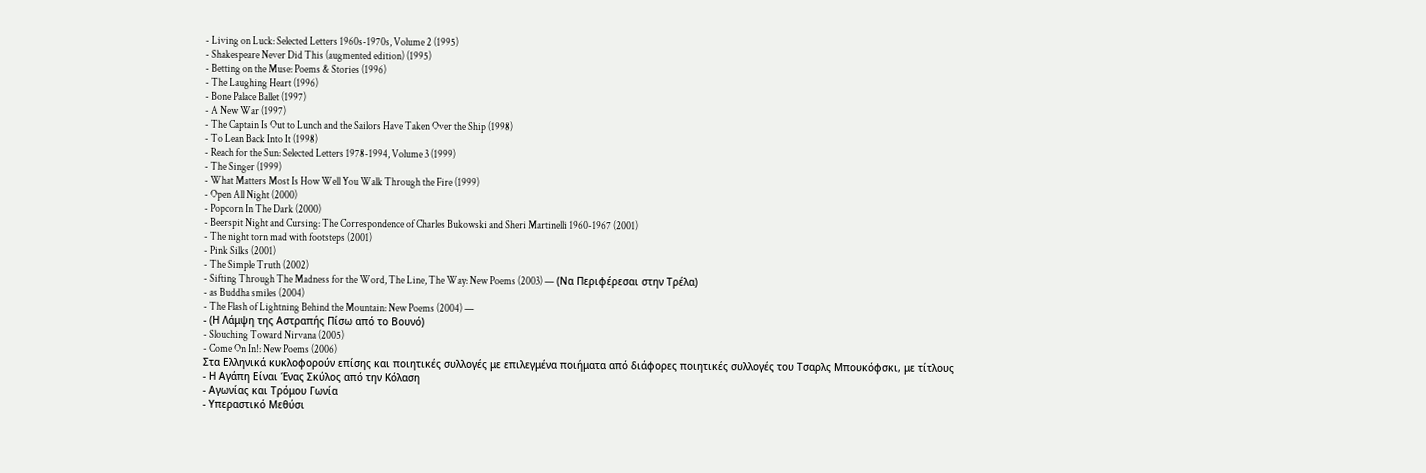- Living on Luck: Selected Letters 1960s-1970s, Volume 2 (1995)
- Shakespeare Never Did This (augmented edition) (1995)
- Betting on the Muse: Poems & Stories (1996)
- The Laughing Heart (1996)
- Bone Palace Ballet (1997)
- A New War (1997)
- The Captain Is Out to Lunch and the Sailors Have Taken Over the Ship (1998)
- To Lean Back Into It (1998)
- Reach for the Sun: Selected Letters 1978-1994, Volume 3 (1999)
- The Singer (1999)
- What Matters Most Is How Well You Walk Through the Fire (1999)
- Open All Night (2000)
- Popcorn In The Dark (2000)
- Beerspit Night and Cursing: The Correspondence of Charles Bukowski and Sheri Martinelli 1960-1967 (2001)
- The night torn mad with footsteps (2001)
- Pink Silks (2001)
- The Simple Truth (2002)
- Sifting Through The Madness for the Word, The Line, The Way: New Poems (2003) — (Να Περιφέρεσαι στην Τρέλα)
- as Buddha smiles (2004)
- The Flash of Lightning Behind the Mountain: New Poems (2004) —
- (Η Λάμψη της Αστραπής Πίσω από το Βουνό)
- Slouching Toward Nirvana (2005)
- Come On In!: New Poems (2006)
Στα Ελληνικά κυκλοφορούν επίσης και ποιητικές συλλογές με επιλεγμένα ποιήματα από διάφορες ποιητικές συλλογές του Τσαρλς Μπουκόφσκι, με τίτλους
- Η Αγάπη Είναι Ένας Σκύλος από την Κόλαση
- Αγωνίας και Τρόμου Γωνία
- Υπεραστικό Μεθύσι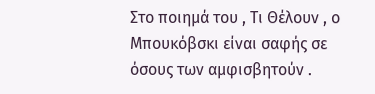Στο ποιημά του , Τι Θέλουν , ο Μπουκόβσκι είναι σαφής σε όσους των αμφισβητούν .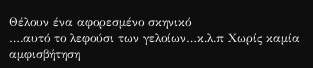Θέλουν ένα αφορεσμένο σκηνικό
….αυτό το λεφούσι των γελοίων…κ.λ.π Χωρίς καμία αμφισβήτηση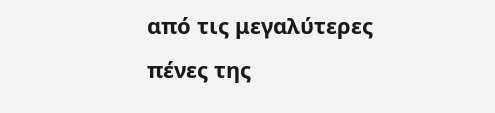από τις μεγαλύτερες πένες της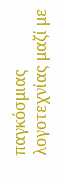παγκόσμιας
λογοτεχνίας μαζί με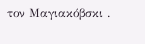τον Μαγιακόβσκι .